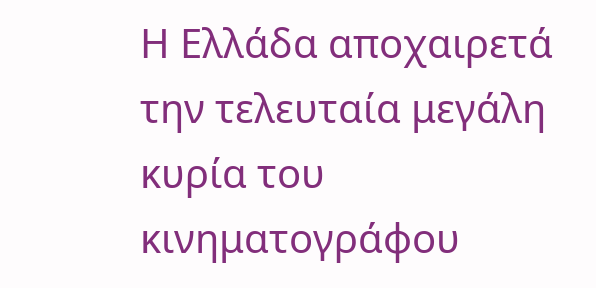Η Ελλάδα αποχαιρετά την τελευταία μεγάλη κυρία του κινηματογράφου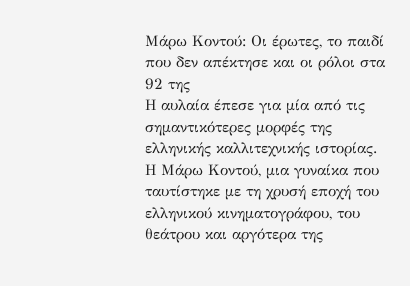Μάρω Κοντού: Οι έρωτες, το παιδί που δεν απέκτησε και οι ρόλοι στα 92 της
Η αυλαία έπεσε για μία από τις σημαντικότερες μορφές της ελληνικής καλλιτεχνικής ιστορίας. Η Μάρω Κοντού, μια γυναίκα που ταυτίστηκε με τη χρυσή εποχή του ελληνικού κινηματογράφου, του θεάτρου και αργότερα της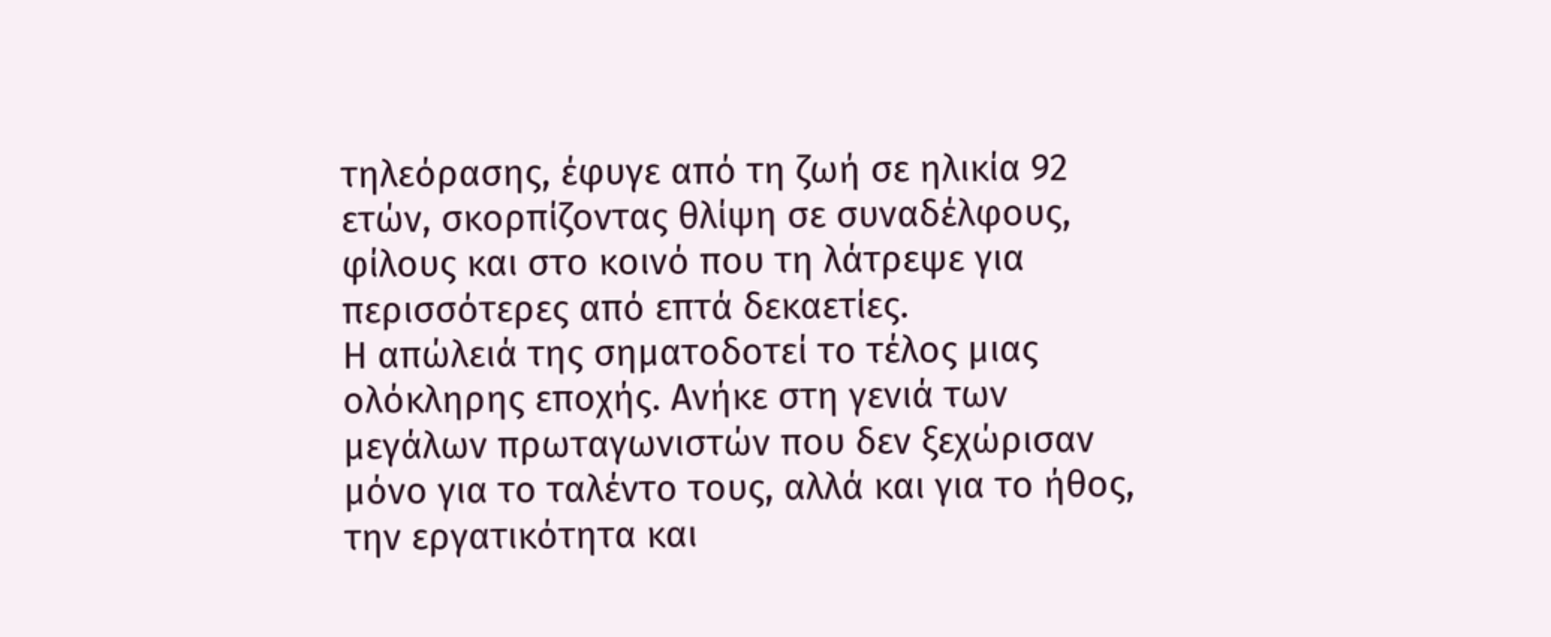τηλεόρασης, έφυγε από τη ζωή σε ηλικία 92 ετών, σκορπίζοντας θλίψη σε συναδέλφους, φίλους και στο κοινό που τη λάτρεψε για περισσότερες από επτά δεκαετίες.
Η απώλειά της σηματοδοτεί το τέλος μιας ολόκληρης εποχής. Ανήκε στη γενιά των μεγάλων πρωταγωνιστών που δεν ξεχώρισαν μόνο για το ταλέντο τους, αλλά και για το ήθος, την εργατικότητα και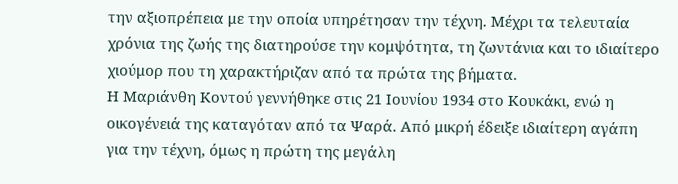την αξιοπρέπεια με την οποία υπηρέτησαν την τέχνη. Μέχρι τα τελευταία χρόνια της ζωής της διατηρούσε την κομψότητα, τη ζωντάνια και το ιδιαίτερο χιούμορ που τη χαρακτήριζαν από τα πρώτα της βήματα.
Η Μαριάνθη Κοντού γεννήθηκε στις 21 Ιουνίου 1934 στο Κουκάκι, ενώ η οικογένειά της καταγόταν από τα Ψαρά. Από μικρή έδειξε ιδιαίτερη αγάπη για την τέχνη, όμως η πρώτη της μεγάλη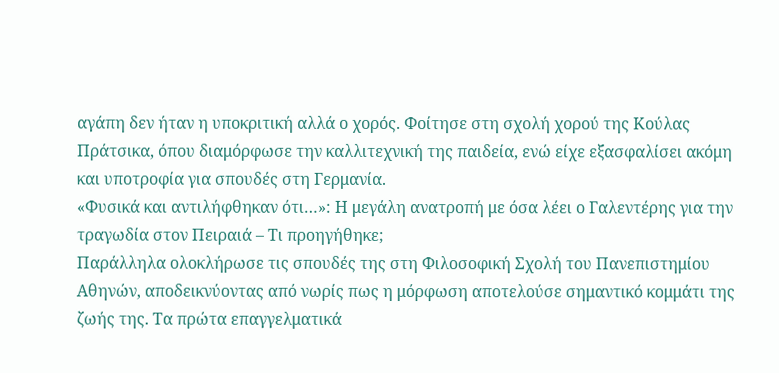αγάπη δεν ήταν η υποκριτική αλλά ο χορός. Φοίτησε στη σχολή χορού της Κούλας Πράτσικα, όπου διαμόρφωσε την καλλιτεχνική της παιδεία, ενώ είχε εξασφαλίσει ακόμη και υποτροφία για σπουδές στη Γερμανία.
«Φυσικά και αντιλήφθηκαν ότι…»: Η μεγάλη ανατροπή με όσα λέει ο Γαλεντέρης για την τραγωδία στον Πειραιά – Τι προηγήθηκε;
Παράλληλα ολοκλήρωσε τις σπουδές της στη Φιλοσοφική Σχολή του Πανεπιστημίου Αθηνών, αποδεικνύοντας από νωρίς πως η μόρφωση αποτελούσε σημαντικό κομμάτι της ζωής της. Τα πρώτα επαγγελματικά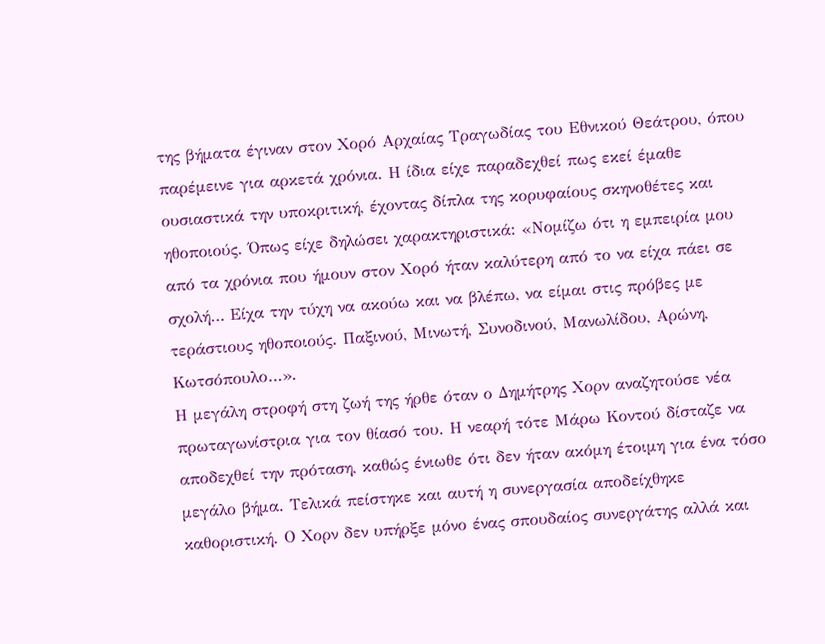της βήματα έγιναν στον Χορό Αρχαίας Τραγωδίας του Εθνικού Θεάτρου, όπου παρέμεινε για αρκετά χρόνια. Η ίδια είχε παραδεχθεί πως εκεί έμαθε ουσιαστικά την υποκριτική, έχοντας δίπλα της κορυφαίους σκηνοθέτες και ηθοποιούς. Όπως είχε δηλώσει χαρακτηριστικά: «Νομίζω ότι η εμπειρία μου από τα χρόνια που ήμουν στον Χορό ήταν καλύτερη από το να είχα πάει σε σχολή… Είχα την τύχη να ακούω και να βλέπω, να είμαι στις πρόβες με τεράστιους ηθοποιούς. Παξινού, Μινωτή, Συνοδινού, Μανωλίδου, Αρώνη, Κωτσόπουλο…».
Η μεγάλη στροφή στη ζωή της ήρθε όταν ο Δημήτρης Χορν αναζητούσε νέα πρωταγωνίστρια για τον θίασό του. Η νεαρή τότε Μάρω Κοντού δίσταζε να αποδεχθεί την πρόταση, καθώς ένιωθε ότι δεν ήταν ακόμη έτοιμη για ένα τόσο μεγάλο βήμα. Τελικά πείστηκε και αυτή η συνεργασία αποδείχθηκε καθοριστική. Ο Χορν δεν υπήρξε μόνο ένας σπουδαίος συνεργάτης αλλά και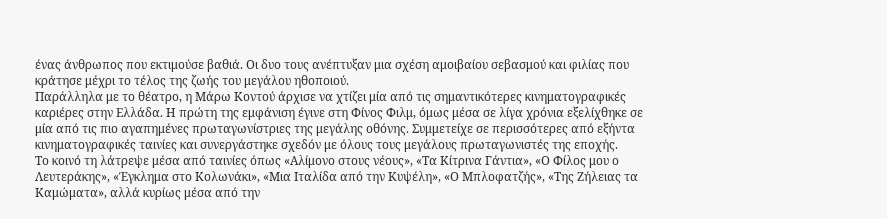ένας άνθρωπος που εκτιμούσε βαθιά. Οι δυο τους ανέπτυξαν μια σχέση αμοιβαίου σεβασμού και φιλίας που κράτησε μέχρι το τέλος της ζωής του μεγάλου ηθοποιού.
Παράλληλα με το θέατρο, η Μάρω Κοντού άρχισε να χτίζει μία από τις σημαντικότερες κινηματογραφικές καριέρες στην Ελλάδα. Η πρώτη της εμφάνιση έγινε στη Φίνος Φιλμ, όμως μέσα σε λίγα χρόνια εξελίχθηκε σε μία από τις πιο αγαπημένες πρωταγωνίστριες της μεγάλης οθόνης. Συμμετείχε σε περισσότερες από εξήντα κινηματογραφικές ταινίες και συνεργάστηκε σχεδόν με όλους τους μεγάλους πρωταγωνιστές της εποχής.
Το κοινό τη λάτρεψε μέσα από ταινίες όπως «Αλίμονο στους νέους», «Τα Κίτρινα Γάντια», «Ο Φίλος μου ο Λευτεράκης», «Έγκλημα στο Κολωνάκι», «Μια Ιταλίδα από την Κυψέλη», «Ο Μπλοφατζής», «Της Ζήλειας τα Καμώματα», αλλά κυρίως μέσα από την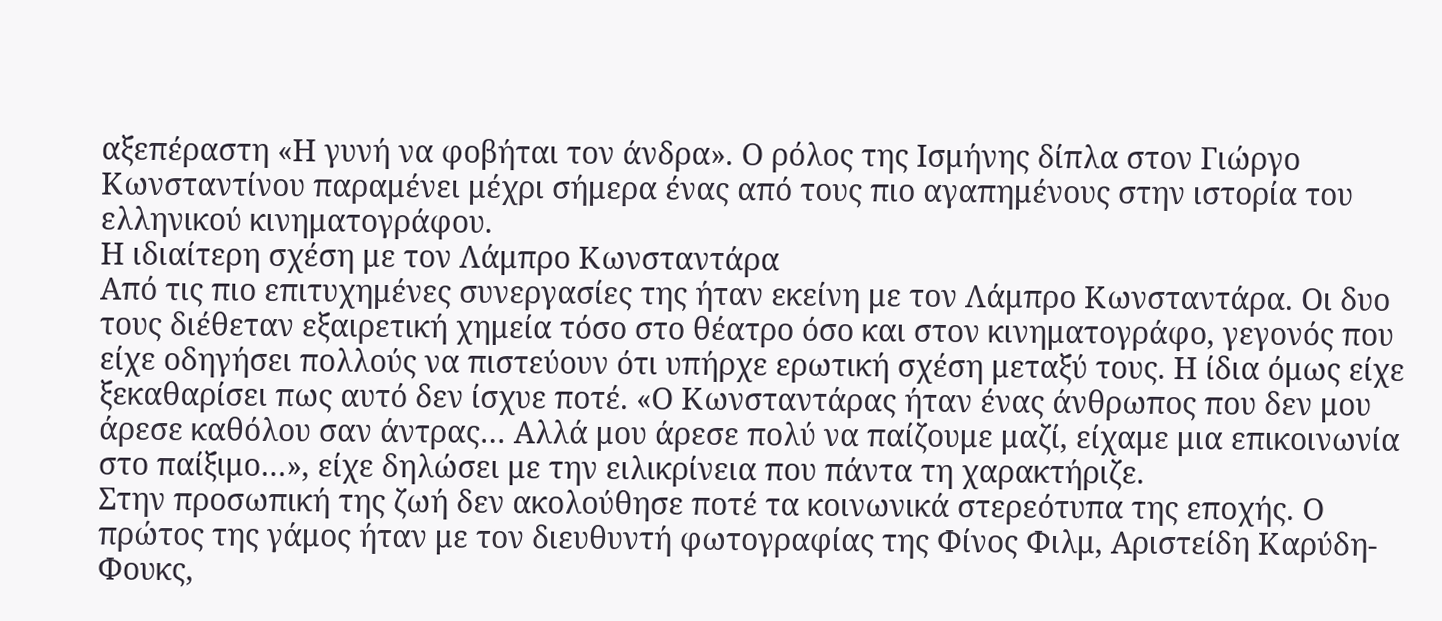αξεπέραστη «Η γυνή να φοβήται τον άνδρα». Ο ρόλος της Ισμήνης δίπλα στον Γιώργο Κωνσταντίνου παραμένει μέχρι σήμερα ένας από τους πιο αγαπημένους στην ιστορία του ελληνικού κινηματογράφου.
Η ιδιαίτερη σχέση με τον Λάμπρο Κωνσταντάρα
Από τις πιο επιτυχημένες συνεργασίες της ήταν εκείνη με τον Λάμπρο Κωνσταντάρα. Οι δυο τους διέθεταν εξαιρετική χημεία τόσο στο θέατρο όσο και στον κινηματογράφο, γεγονός που είχε οδηγήσει πολλούς να πιστεύουν ότι υπήρχε ερωτική σχέση μεταξύ τους. Η ίδια όμως είχε ξεκαθαρίσει πως αυτό δεν ίσχυε ποτέ. «Ο Κωνσταντάρας ήταν ένας άνθρωπος που δεν μου άρεσε καθόλου σαν άντρας… Αλλά μου άρεσε πολύ να παίζουμε μαζί, είχαμε μια επικοινωνία στο παίξιμο…», είχε δηλώσει με την ειλικρίνεια που πάντα τη χαρακτήριζε.
Στην προσωπική της ζωή δεν ακολούθησε ποτέ τα κοινωνικά στερεότυπα της εποχής. Ο πρώτος της γάμος ήταν με τον διευθυντή φωτογραφίας της Φίνος Φιλμ, Αριστείδη Καρύδη-Φουκς,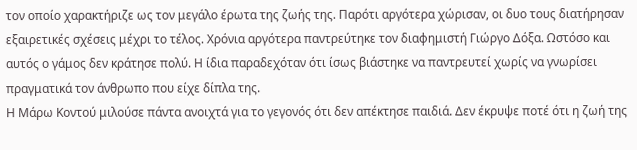τον οποίο χαρακτήριζε ως τον μεγάλο έρωτα της ζωής της. Παρότι αργότερα χώρισαν, οι δυο τους διατήρησαν εξαιρετικές σχέσεις μέχρι το τέλος. Χρόνια αργότερα παντρεύτηκε τον διαφημιστή Γιώργο Δόξα. Ωστόσο και αυτός ο γάμος δεν κράτησε πολύ. Η ίδια παραδεχόταν ότι ίσως βιάστηκε να παντρευτεί χωρίς να γνωρίσει πραγματικά τον άνθρωπο που είχε δίπλα της.
Η Μάρω Κοντού μιλούσε πάντα ανοιχτά για το γεγονός ότι δεν απέκτησε παιδιά. Δεν έκρυψε ποτέ ότι η ζωή της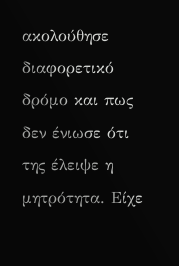ακολούθησε διαφορετικό δρόμο και πως δεν ένιωσε ότι της έλειψε η μητρότητα. Είχε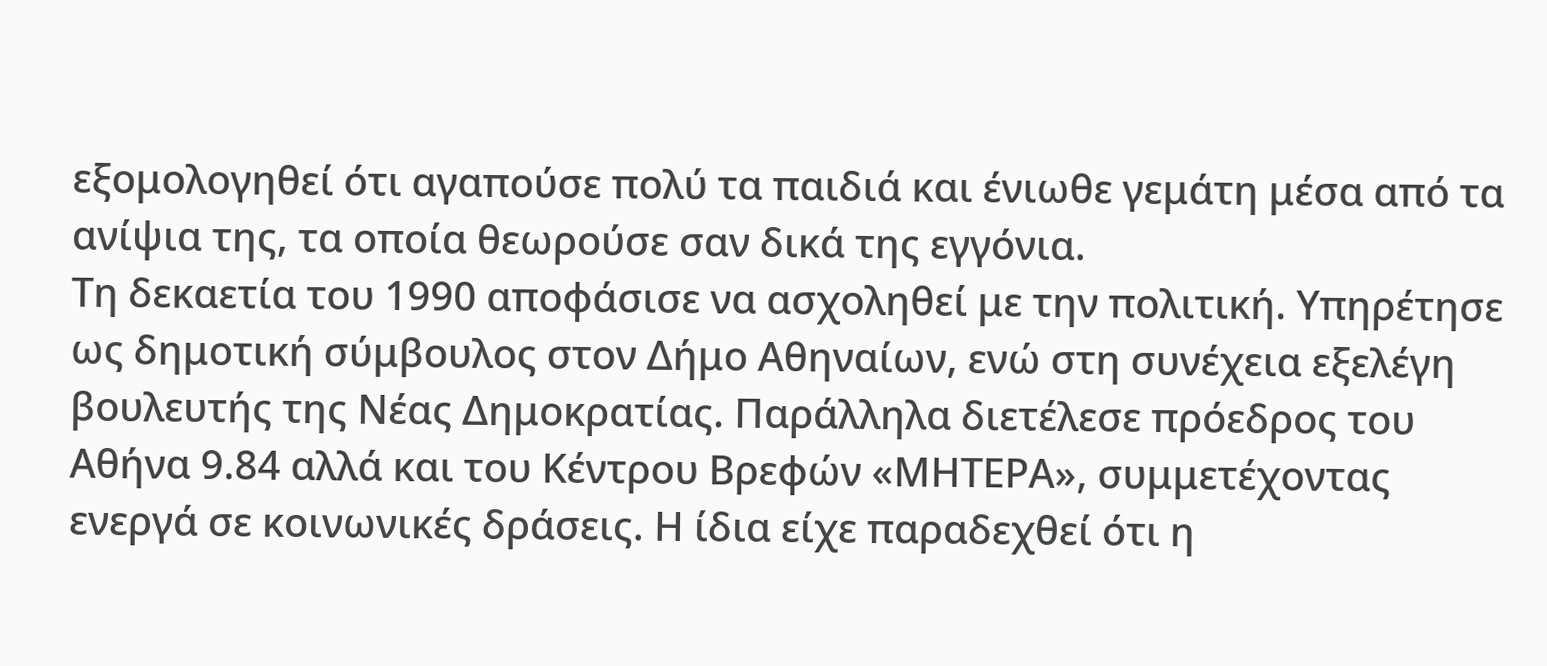εξομολογηθεί ότι αγαπούσε πολύ τα παιδιά και ένιωθε γεμάτη μέσα από τα ανίψια της, τα οποία θεωρούσε σαν δικά της εγγόνια.
Τη δεκαετία του 1990 αποφάσισε να ασχοληθεί με την πολιτική. Υπηρέτησε ως δημοτική σύμβουλος στον Δήμο Αθηναίων, ενώ στη συνέχεια εξελέγη βουλευτής της Νέας Δημοκρατίας. Παράλληλα διετέλεσε πρόεδρος του Αθήνα 9.84 αλλά και του Κέντρου Βρεφών «ΜΗΤΕΡΑ», συμμετέχοντας ενεργά σε κοινωνικές δράσεις. Η ίδια είχε παραδεχθεί ότι η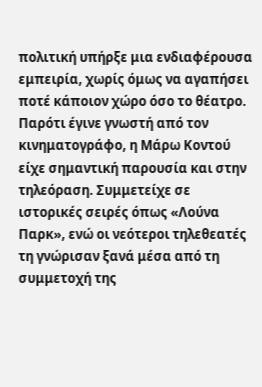πολιτική υπήρξε μια ενδιαφέρουσα εμπειρία, χωρίς όμως να αγαπήσει ποτέ κάποιον χώρο όσο το θέατρο.
Παρότι έγινε γνωστή από τον κινηματογράφο, η Μάρω Κοντού είχε σημαντική παρουσία και στην τηλεόραση. Συμμετείχε σε ιστορικές σειρές όπως «Λούνα Παρκ», ενώ οι νεότεροι τηλεθεατές τη γνώρισαν ξανά μέσα από τη συμμετοχή της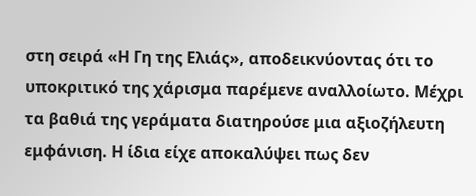στη σειρά «Η Γη της Ελιάς», αποδεικνύοντας ότι το υποκριτικό της χάρισμα παρέμενε αναλλοίωτο. Μέχρι τα βαθιά της γεράματα διατηρούσε μια αξιοζήλευτη εμφάνιση. Η ίδια είχε αποκαλύψει πως δεν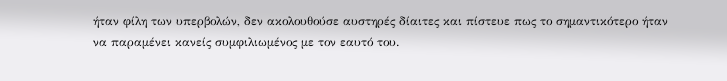ήταν φίλη των υπερβολών, δεν ακολουθούσε αυστηρές δίαιτες και πίστευε πως το σημαντικότερο ήταν να παραμένει κανείς συμφιλιωμένος με τον εαυτό του.